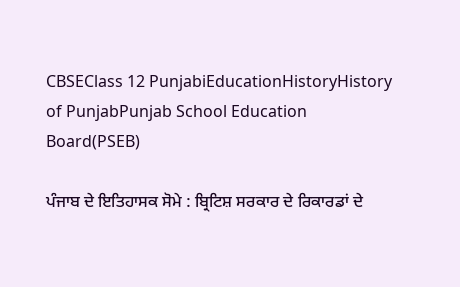CBSEClass 12 PunjabiEducationHistoryHistory of PunjabPunjab School Education Board(PSEB)

ਪੰਜਾਬ ਦੇ ਇਤਿਹਾਸਕ ਸੋਮੇ : ਬ੍ਰਿਟਿਸ਼ ਸਰਕਾਰ ਦੇ ਰਿਕਾਰਡਾਂ ਦੇ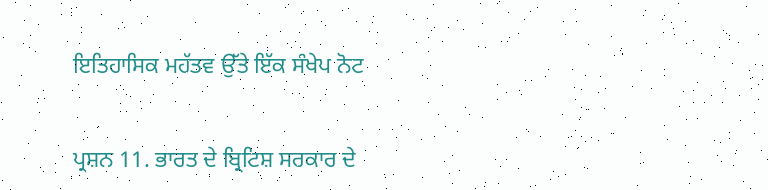ਇਤਿਹਾਸਿਕ ਮਹੱਤਵ ਉੱਤੇ ਇੱਕ ਸੰਖੇਪ ਨੋਟ


ਪ੍ਰਸ਼ਨ 11. ਭਾਰਤ ਦੇ ਬ੍ਰਿਟਿਸ਼ ਸਰਕਾਰ ਦੇ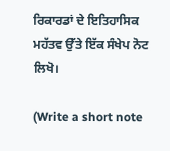ਰਿਕਾਰਡਾਂ ਦੇ ਇਤਿਹਾਸਿਕ ਮਹੱਤਵ ਉੱਤੇ ਇੱਕ ਸੰਖੇਪ ਨੋਟ ਲਿਖੋ।

(Write a short note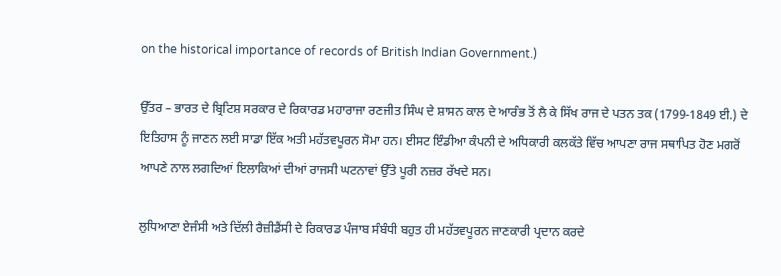on the historical importance of records of British Indian Government.)

ਉੱਤਰ – ਭਾਰਤ ਦੇ ਬ੍ਰਿਟਿਸ਼ ਸਰਕਾਰ ਦੇ ਰਿਕਾਰਡ ਮਹਾਰਾਜਾ ਰਣਜੀਤ ਸਿੰਘ ਦੇ ਸ਼ਾਸਨ ਕਾਲ ਦੇ ਆਰੰਭ ਤੋਂ ਲੈ ਕੇ ਸਿੱਖ ਰਾਜ ਦੇ ਪਤਨ ਤਕ (1799-1849 ਈ.) ਦੇ ਇਤਿਹਾਸ ਨੂੰ ਜਾਣਨ ਲਈ ਸਾਡਾ ਇੱਕ ਅਤੀ ਮਹੱਤਵਪੂਰਨ ਸੋਮਾ ਹਨ। ਈਸਟ ਇੰਡੀਆ ਕੰਪਨੀ ਦੇ ਅਧਿਕਾਰੀ ਕਲਕੱਤੇ ਵਿੱਚ ਆਪਣਾ ਰਾਜ ਸਥਾਪਿਤ ਹੋਣ ਮਗਰੋਂ ਆਪਣੇ ਨਾਲ ਲਗਦਿਆਂ ਇਲਾਕਿਆਂ ਦੀਆਂ ਰਾਜਸੀ ਘਟਨਾਵਾਂ ਉੱਤੇ ਪੂਰੀ ਨਜ਼ਰ ਰੱਖਦੇ ਸਨ।

ਲੁਧਿਆਣਾ ਏਜੰਸੀ ਅਤੇ ਦਿੱਲੀ ਰੈਜ਼ੀਡੈਂਸੀ ਦੇ ਰਿਕਾਰਡ ਪੰਜਾਬ ਸੰਬੰਧੀ ਬਹੁਤ ਹੀ ਮਹੱਤਵਪੂਰਨ ਜਾਣਕਾਰੀ ਪ੍ਰਦਾਨ ਕਰਦੇ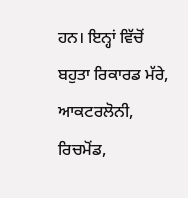ਹਨ। ਇਨ੍ਹਾਂ ਵਿੱਚੋਂ ਬਹੁਤਾ ਰਿਕਾਰਡ ਮੱਰੇ, ਆਕਟਰਲੋਨੀ, ਰਿਚਮੋਂਡ,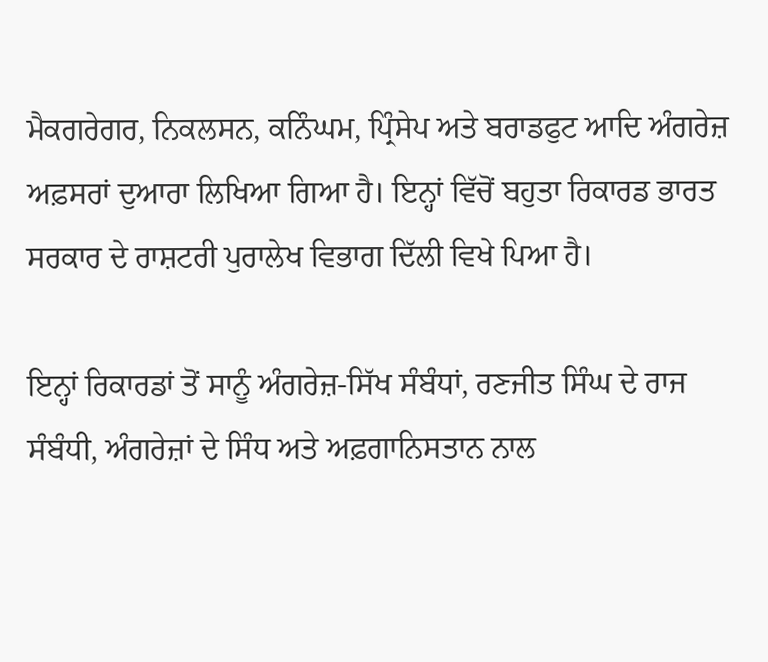ਮੈਕਗਰੇਗਰ, ਨਿਕਲਸਨ, ਕਨਿੰਘਮ, ਪ੍ਰਿੰਸੇਪ ਅਤੇ ਬਰਾਡਫੁਟ ਆਦਿ ਅੰਗਰੇਜ਼ ਅਫ਼ਸਰਾਂ ਦੁਆਰਾ ਲਿਖਿਆ ਗਿਆ ਹੈ। ਇਨ੍ਹਾਂ ਵਿੱਚੋਂ ਬਹੁਤਾ ਰਿਕਾਰਡ ਭਾਰਤ ਸਰਕਾਰ ਦੇ ਰਾਸ਼ਟਰੀ ਪੁਰਾਲੇਖ ਵਿਭਾਗ ਦਿੱਲੀ ਵਿਖੇ ਪਿਆ ਹੈ।

ਇਨ੍ਹਾਂ ਰਿਕਾਰਡਾਂ ਤੋਂ ਸਾਨੂੰ ਅੰਗਰੇਜ਼-ਸਿੱਖ ਸੰਬੰਧਾਂ, ਰਣਜੀਤ ਸਿੰਘ ਦੇ ਰਾਜ ਸੰਬੰਧੀ, ਅੰਗਰੇਜ਼ਾਂ ਦੇ ਸਿੰਧ ਅਤੇ ਅਫ਼ਗਾਨਿਸਤਾਨ ਨਾਲ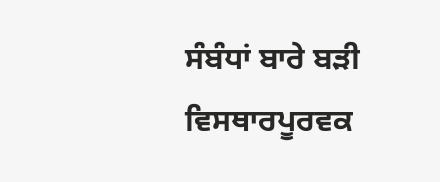ਸੰਬੰਧਾਂ ਬਾਰੇ ਬੜੀ ਵਿਸਥਾਰਪੂਰਵਕ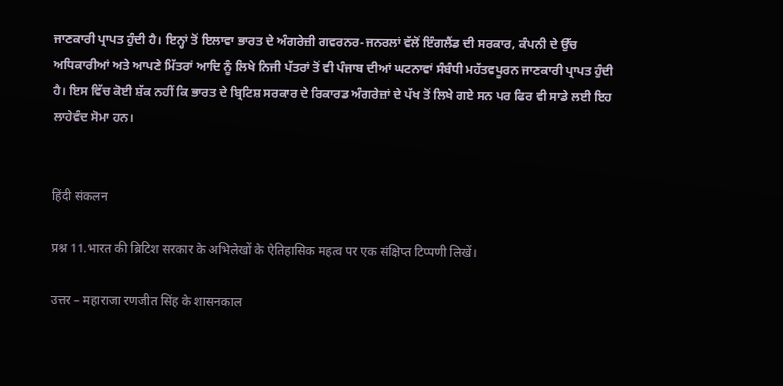ਜਾਣਕਾਰੀ ਪ੍ਰਾਪਤ ਹੁੰਦੀ ਹੈ। ਇਨ੍ਹਾਂ ਤੋਂ ਇਲਾਵਾ ਭਾਰਤ ਦੇ ਅੰਗਰੇਜ਼ੀ ਗਵਰਨਰ-ਜਨਰਲਾਂ ਵੱਲੋਂ ਇੰਗਲੈਂਡ ਦੀ ਸਰਕਾਰ, ਕੰਪਨੀ ਦੇ ਉੱਚ ਅਧਿਕਾਰੀਆਂ ਅਤੇ ਆਪਣੇ ਮਿੱਤਰਾਂ ਆਦਿ ਨੂੰ ਲਿਖੇ ਨਿਜੀ ਪੱਤਰਾਂ ਤੋਂ ਵੀ ਪੰਜਾਬ ਦੀਆਂ ਘਟਨਾਵਾਂ ਸੰਬੰਧੀ ਮਹੱਤਵਪੂਰਨ ਜਾਣਕਾਰੀ ਪ੍ਰਾਪਤ ਹੁੰਦੀ ਹੈ। ਇਸ ਵਿੱਚ ਕੋਈ ਸ਼ੱਕ ਨਹੀਂ ਕਿ ਭਾਰਤ ਦੇ ਬ੍ਰਿਟਿਸ਼ ਸਰਕਾਰ ਦੇ ਰਿਕਾਰਡ ਅੰਗਰੇਜ਼ਾਂ ਦੇ ਪੱਖ ਤੋਂ ਲਿਖੇ ਗਏ ਸਨ ਪਰ ਫਿਰ ਵੀ ਸਾਡੇ ਲਈ ਇਹ ਲਾਹੇਵੰਦ ਸੋਮਾ ਹਨ।


हिंदी संकलन

प्रश्न 11.भारत की ब्रिटिश सरकार के अभिलेखों के ऐतिहासिक महत्व पर एक संक्षिप्त टिप्पणी लिखें।

उत्तर – महाराजा रणजीत सिंह के शासनकाल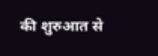की शुरुआत से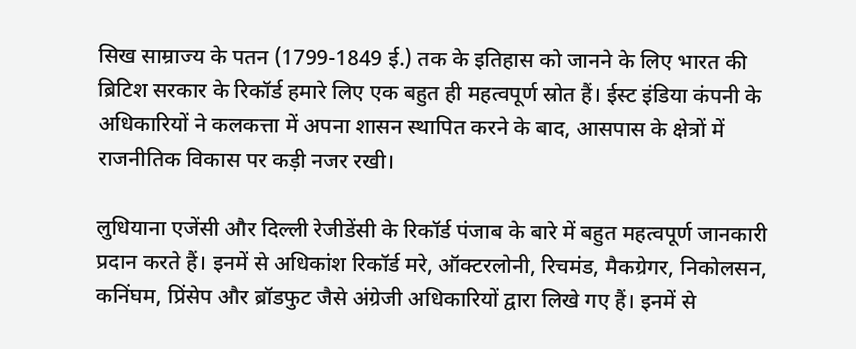सिख साम्राज्य के पतन (1799-1849 ई.) तक के इतिहास को जानने के लिए भारत की ब्रिटिश सरकार के रिकॉर्ड हमारे लिए एक बहुत ही महत्वपूर्ण स्रोत हैं। ईस्ट इंडिया कंपनी के अधिकारियों ने कलकत्ता में अपना शासन स्थापित करने के बाद, आसपास के क्षेत्रों में राजनीतिक विकास पर कड़ी नजर रखी।

लुधियाना एजेंसी और दिल्ली रेजीडेंसी के रिकॉर्ड पंजाब के बारे में बहुत महत्वपूर्ण जानकारी प्रदान करते हैं। इनमें से अधिकांश रिकॉर्ड मरे, ऑक्टरलोनी, रिचमंड, मैकग्रेगर, निकोलसन, कनिंघम, प्रिंसेप और ब्रॉडफुट जैसे अंग्रेजी अधिकारियों द्वारा लिखे गए हैं। इनमें से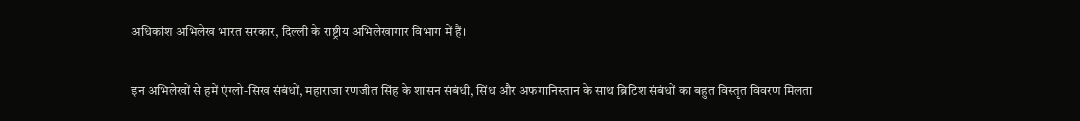अधिकांश अभिलेख भारत सरकार, दिल्ली के राष्ट्रीय अभिलेखागार विभाग में हैं।

इन अभिलेखों से हमें एंग्लो-सिख संबंधों, महाराजा रणजीत सिंह के शासन संबंधी, सिंध और अफगानिस्तान के साथ ब्रिटिश संबंधों का बहुत विस्तृत विवरण मिलता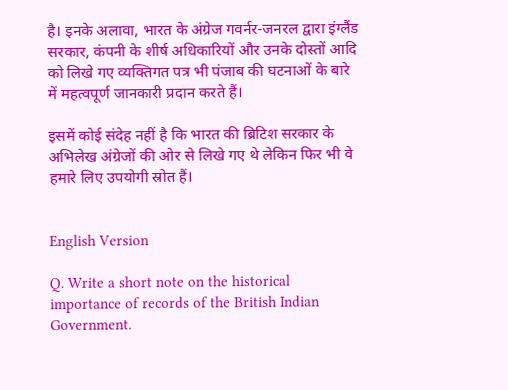है। इनके अलावा, भारत के अंग्रेज गवर्नर-जनरल द्वारा इंग्लैंड सरकार, कंपनी के शीर्ष अधिकारियों और उनके दोस्तों आदि को लिखे गए व्यक्तिगत पत्र भी पंजाब की घटनाओं के बारे में महत्वपूर्ण जानकारी प्रदान करते हैं।

इसमें कोई संदेह नहीं है कि भारत की ब्रिटिश सरकार के अभिलेख अंग्रेजों की ओर से लिखे गए थे लेकिन फिर भी वे हमारे लिए उपयोगी स्रोत हैं।


English Version

Q. Write a short note on the historical importance of records of the British Indian Government.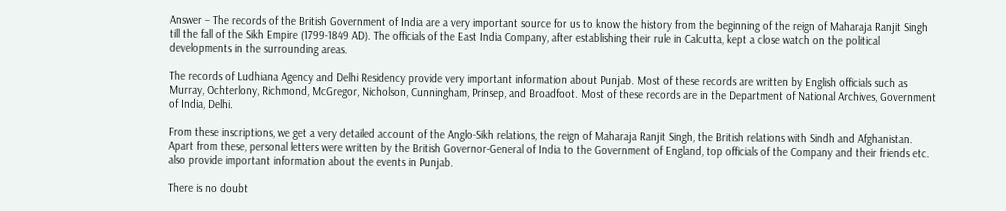Answer – The records of the British Government of India are a very important source for us to know the history from the beginning of the reign of Maharaja Ranjit Singh till the fall of the Sikh Empire (1799-1849 AD). The officials of the East India Company, after establishing their rule in Calcutta, kept a close watch on the political developments in the surrounding areas.

The records of Ludhiana Agency and Delhi Residency provide very important information about Punjab. Most of these records are written by English officials such as Murray, Ochterlony, Richmond, McGregor, Nicholson, Cunningham, Prinsep, and Broadfoot. Most of these records are in the Department of National Archives, Government of India, Delhi.

From these inscriptions, we get a very detailed account of the Anglo-Sikh relations, the reign of Maharaja Ranjit Singh, the British relations with Sindh and Afghanistan. Apart from these, personal letters were written by the British Governor-General of India to the Government of England, top officials of the Company and their friends etc. also provide important information about the events in Punjab.

There is no doubt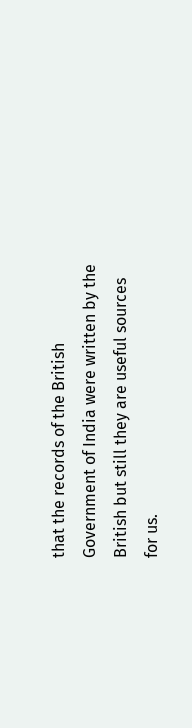that the records of the British Government of India were written by the British but still they are useful sources for us.